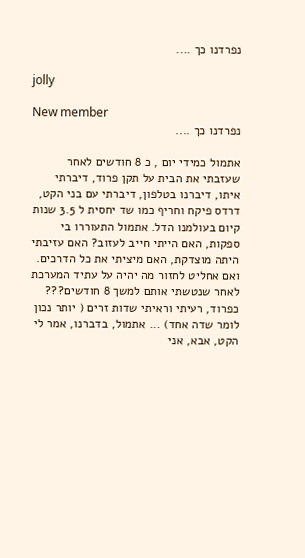נפרדנו כך ....

jolly

New member
נפרדנו כך ....

אתמול כמידי יום , כ 8 חודשים לאחר שעזבתי את הבית על תקן פרוד, דיברתי איתו, דיברנו בטלפון, דיברתי עם בני הקט, דרדס פיקח וחריף כמו שד יחסית ל 3.5 שנות קיום בעולמנו הדל. אתמול התעוררו בי ספקות, האם הייתי חייב לעזוב? האם עזיבתי היתה מוצדקת, האם מיציתי את כל הדרכים. ואם אחליט לחזור מה יהיה על עתיד המערכת לאחר שנטשתי אותם למשך 8 חודשים??? כפרוד, רעיתי וראיתי שדות זרים ( יותר נכון לומר שדה אחד) ... אתמול, בדברנו, אמר לי הקט, אבא, אני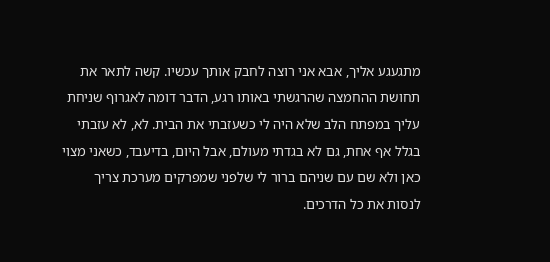מתגעגע אליך, אבא אני רוצה לחבק אותך עכשיו. קשה לתאר את תחושת ההחמצה שהרגשתי באותו רגע, הדבר דומה לאגרוף שניחת עליך במפתח הלב שלא היה לי כשעזבתי את הבית. לא, לא עזבתי בגלל אף אחת, גם לא בגדתי מעולם, אבל היום, בדיעבד, כשאני מצוי כאן ולא שם עם שניהם ברור לי שלפני שמפרקים מערכת צריך לנסות את כל הדרכים.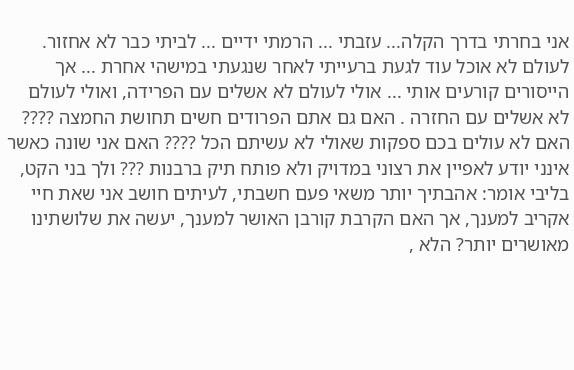אני בחרתי בדרך הקלה... עזבתי ... הרמתי ידיים ... לביתי כבר לא אחזור. לעולם לא אוכל עוד לגעת ברעייתי לאחר שנגעתי במישהי אחרת ... אך הייסורים קורעים אותי ... אולי לעולם לא אשלים עם הפרידה, ואולי לעולם לא אשלים עם החזרה . האם גם אתם הפרודים חשים תחושת החמצה ???? האם לא עולים בכם ספקות שאולי לא עשיתם הכל ???? האם אני שונה כאשר אינני יודע לאפיין את רצוני במדויק ולא פותח תיק ברבנות ??? ולך בני הקט, בליבי אומר: אהבתיך יותר משאי פעם חשבתי, לעיתים חושב אני שאת חיי אקריב למענך, אך האם הקרבת קורבן האושר למענך, יעשה את שלושתינו מאושרים יותר? הלא ,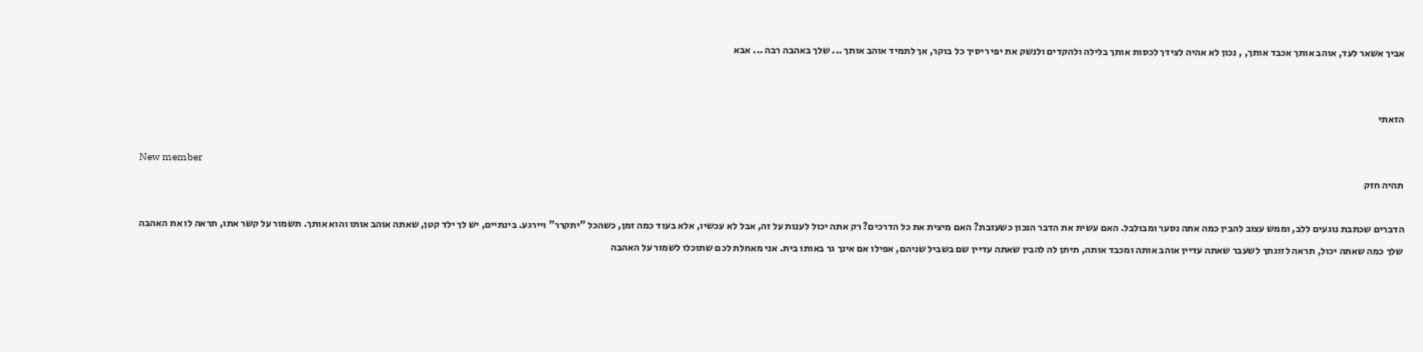אביך אשאר לעד, אוהב אותך אכבד אותך, , נכון לא אהיה לצידך לכסות אותך בלילה ולהקדים ולנשק את יפי ריסיך כל בוקר, אך לתמיד אוהב אותך ... שלך באהבה רבה ... אבא


הזאתי

New member
תהיה חזק

הדברים שכתבת נוגעים ללב, וממש עצוב להבין כמה אתה נסער ומבולבל. האם עשית את הדבר הנכון כשעזבת? האם מיצית את כל הדרכים? רק אתה יכול לענות על זה, אבל לא עכשיו, אלא בעוד כמה זמן, כשהכל "יתקרר" ויירגע. בינתיים, יש לך ילד קטן, שאתה אוהב אותו והוא אותך. תשמור על קשר אתו, תראה לו את האהבה שלך כמה שאתה יכול, תראה לזוגתך לשעבר שאתה עדיין אוהב אותה ומכבד אותה, תיתן לה להבין שאתה עדיין שם בשביל שניהם, אפילו אם אינך גר באותו בית. אני מאחלת לכם שתוכלו לשמור על האהבה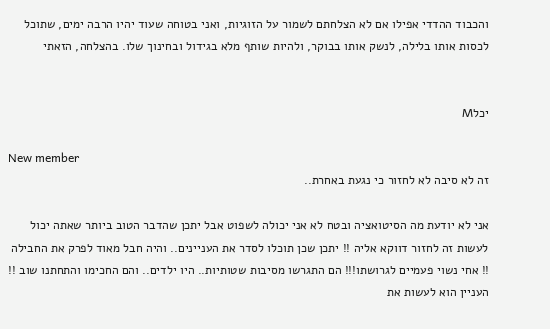והכבוד ההדדי אפילו אם לא הצלחתם לשמור על הזוגיות, ואני בטוחה שעוד יהיו הרבה ימים, שתוכל לכסות אותו בלילה, לנשק אותו בבוקר, ולהיות שותף מלא בגידול ובחינוך שלו. בהצלחה, הזאתי


יכלM

New member
זה לא סיבה לא לחזור כי נגעת באחרת..

אני לא יודעת מה הסיטואציה ובטח לא אני יכולה לשפוט אבל יתכן שהדבר הטוב ביותר שאתה יכול לעשות זה לחזור דווקא אליה !! יתכן שכן תוכלו לסדר את העניינים.. והיה חבל מאוד לפרק את החבילה !! אחי נשוי פעמיים לגרושתו!!! הם התגרשו מסיבות שטותיות.. היו ילדים.. והם החכימו והתחתנו שוב !! העניין הוא לעשות את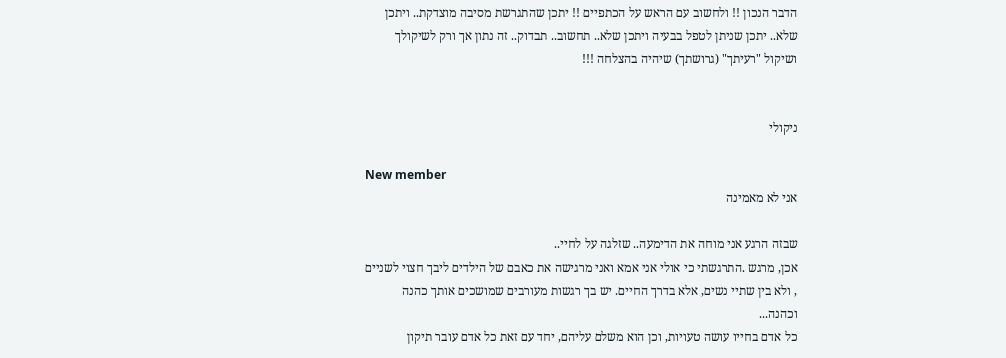הדבר הנכון !! ולחשוב עם הראש על הכתפיים !! יתכן שהתגרשת מסיבה מוצדקת.. ויתכן שלא.. יתכן שניתן לטפל בבעיה ויתכן שלא.. תחשוב.. תבדוק.. זה נתון אך ורק לשיקולך ושיקול "רעיתך" (גרושתך) שיהיה בהצלחה !!!


ניקולי

New member
אני לא מאמינה

שבזה הרגע אני מוחה את הדימעה.. שזלגה על לחיי..
אכן, מרגש .התרגשתי כי אולי אני אמא ואני מרגישה את כאבם של הילדים ליבך חצוי לשניים
, ולא בין שתיי נשים, אלא בדרך החיים. יש בך רגשות מעורבים שמושכים אותך כהנה וכהנה...
כל אדם בחייו עושה טעויות, וכן הוא משלם עליהם, יחד עם זאת כל אדם עובר תיקון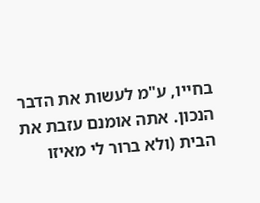בחייו, ע"מ לעשות את הדבר הנכון. אתה אומנם עזבת את הבית (ולא ברור לי מאיזו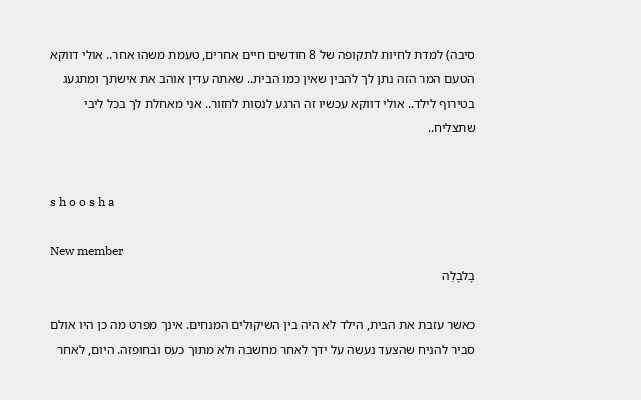סיבה) למדת לחיות לתקופה של 8 חודשים חיים אחרים, טעמת משהו אחר.. אולי דווקא הטעם המר הזה נתן לך להבין שאין כמו הבית.. שאתה עדין אוהב את אישתך ומתגעג בטירוף לילד.. אולי דווקא עכשיו זה הרגע לנסות לחזור.. אני מאחלת לך בכל ליבי שתצליח..


s h o o s h a

New member
בָלבָלַה

כאשר עזבת את הבית, הילד לא היה בין השיקולים המנחים. אינך מפרט מה כן היו אולם סביר להניח שהצעד נעשה על ידך לאחר מחשבה ולא מתוך כעס ובחופזה. היום, לאחר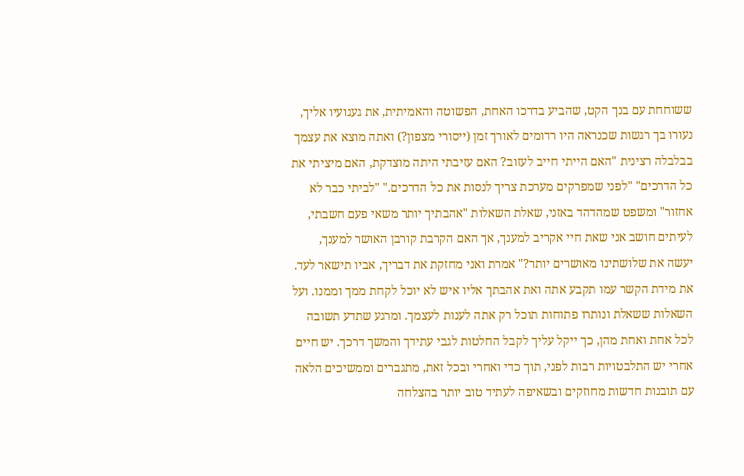ששוחחת עם בנך הקט, שהביע בדרכו האחת, הפשוטה והאמיתית, את געגועיו אליך, נעורו בך רגשות שכנראה היו רדומים לאורך זמן (ייסורי מצפון?) ואתה מוצא את עצמך בבלבלה רצינית "האם הייתי חייב לעזוב? האם עזיבתי היתה מוצדקת, האם מיציתי את כל הדרכים" "לפני שמפרקים מערכת צריך לנסות את כל הדרכים." "לביתי כבר לא אחזור" ומשפט שמהדהד באזני, שאלת השאלות "אהבתיך יותר משאי פעם חשבתי, לעיתים חושב אני שאת חיי אקריב למענך, אך האם הקרבת קורבן האושר למענך, יעשה את שלושתינו מאושרים יותר?" אמרת ואני מחזקת את דבריך, אביו תישאר לעד. את מידת הקשר עמו תקבע אתה ואת אהבתך אליו איש לא יוכל לקחת ממך וממנו. ועל השאלות ששאלת ונותרו פתוחות תוכל רק אתה לענות לעצמך. ומרגע שתדע תשובה לכל אחת ואחת מהן, כך ייקל עליך לקבל החלטות לגבי עתידך והמשך דרכך. יש חיים אחרי יש התלבטויות רבות לפני, תוך כדי ואחרי ובכל זאת, מתגברים וממשיכים הלאה עם תובנות חדשות מחוזקים ובשאיפה לעתיד טוב יותר בהצלחה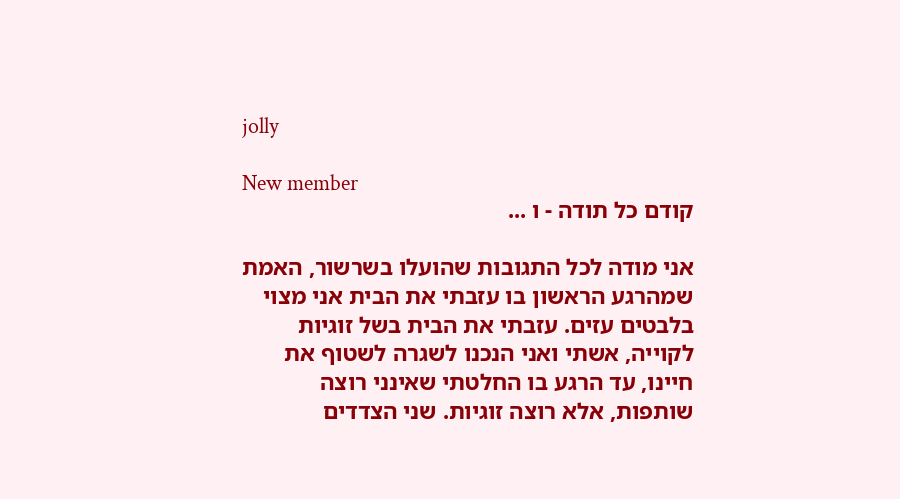jolly

New member
קודם כל תודה - ו ...

אני מודה לכל התגובות שהועלו בשרשור, האמת שמהרגע הראשון בו עזבתי את הבית אני מצוי בלבטים עזים. עזבתי את הבית בשל זוגיות לקוייה, אשתי ואני הנכנו לשגרה לשטוף את חיינו, עד הרגע בו החלטתי שאינני רוצה שותפות, אלא רוצה זוגיות. שני הצדדים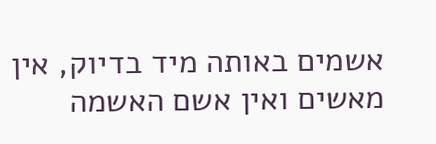אשמים באותה מיד בדיוק, אין מאשים ואין אשם האשמה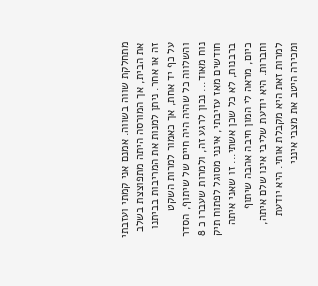מתחלקת שווה בשווה. אמנם אני קמתי ועזבתי את הבית, אך המורסה היתה מתפוצצת בשלב זה או אחר. ניתן למנות את המריבות בביתנו על כף יד אחת, אך כאמור למרות השקט והשלווה כל שהיה היה חיים של שיתוף, הסדר נוח מאוד... נכון לרגע זה, ולמרות שעברו כ 8 חודשים מאז עזיבתי, אינני מסוגל לפתוח תיק ברבנות, לא כל שכן אשתי... זו שאני איתה כיום, מראה לי המון חיבה אהבה שיתוף וחברות. היא יודעת שליבי אינו שלם איתה, למרות זאת היא מקבלת אותי. היא יודעת ומכירה היטב את מצבי אינני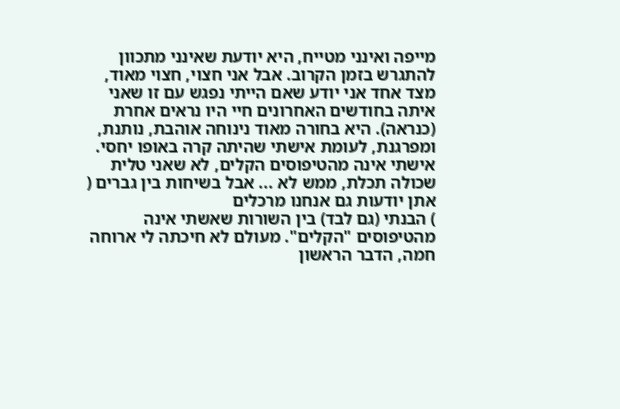מייפה ואינני מטייח, היא יודעת שאינני מתכוון להתגרש בזמן הקרוב. אבל אני חצוי, חצוי מאוד, מצד אחד אני יודע שאם הייתי נפגש עם זו שאני איתה בחודשים האחרונים חיי היו נראים אחרת (כנראה). היא בחורה מאוד נינוחה אוהבת, נותנת, ומפרגנת, לעומת אישתי שהיתה קרה באופו יחסי. אישתי אינה מהטיפוסים הקלים, לא שאני טלית שכולה תכלת, ממש לא ... אבל בשיחות בין גברים ( אתן יודעות גם אנחנו מרכלים
) הבנתי (גם לבד) בין השורות שאשתי אינה מהטיפוסים "הקלים". מעולם לא חיכתה לי ארוחה חמה, הדבר הראשון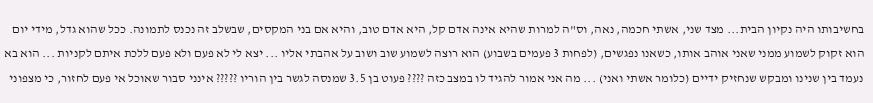בחשיבותו היה נקיון הבית... מצד שני, אשתי חכמה, נאה, וס"ה למרות שהיא אינה אדם קל, היא אדם טוב, והיא אם בני המקסים, שבשלב זה נכנס לתמונה. ככל שהוא גדל, מידי יום הוא זקוק לשמוע ממני שאני אוהב אותו, כשאנו נפגשים, (לפחות 3 פעמים בשבוע) הוא רוצה לשמוע שוב ושוב על אהבתי אליו ... יצא לי לא פעם ולא פעם ללכת איתם לקניות ... הוא בא נעמד בין שנינו ומבקש שנחזיק ידיים (כלומר אשתי ואני) ... מה אני אמור להגיד לו במצב כזה ???? פעוט בן 3.5 שמנסה לגשר בין הוריו ????? אינני סבור שאוכל אי פעם לחזור, כי מצפוני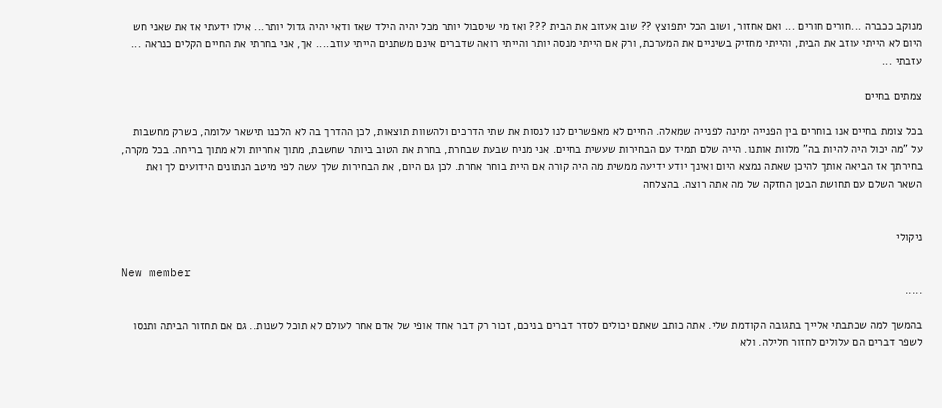מנוקב ככברה ...חורים חורים ... ואם אחזור, ושוב הכל יתפוצץ ?? שוב אעזוב את הבית ??? ואז מי שיסבול יותר מכל יהיה הילד שאז ודאי יהיה גדול יותר... אילו ידעתי אז את שאני חש היום לא הייתי עוזב את הבית, והייתי מחזיק בשיניים את המערכת, ורק אם הייתי מנסה יותר והייתי רואה שדברים אינם משתנים הייתי עוזב.... אך, אני בחרתי את החיים הקלים כנראה ... עזבתי ...

צמתים בחיים

בכל צומת בחיים אנו בוחרים בין הפנייה ימינה לפנייה שמאלה. החיים לא מאפשרים לנו לנסות את שתי הדרכים ולהשוות תוצאות, לכן ההדרך בה לא הלכנו תישאר עלומה, כשרק מחשבות על "מה יכול היה להיות בה" מלוות אותנו. הייה שלם תמיד עם הבחירות שעשית בחיים. אני מניח שבעת שבחרת, בחרת את הטוב ביותר שחשבת, מתוך אחריות ולא מתוך בריחה. בכל מקרה, בחירתך אז הביאה אותך להיכן שאתה נמצא היום ואינך יודע ידיעה ממשית מה היה קורה אם היית בוחר אחרת. לכן גם היום, את הבחירות שלך עשה לפי מיטב הנתונים הידועים לך ואת השאר השלם עם תחושת הבטן החזקה של מה אתה רוצה. בהצלחה


ניקולי

New member
.....

בהמשך למה שכתבתי אלייך בתגובה הקודמת שלי. אתה כותב שאתם יכולים לסדר דברים בניכם, זכור רק דבר אחד אופי של אדם אחר לעולם לא תוכל לשנות.. גם אם תחזור הביתה ותנסו לשפר דברים הם עלולים לחזור חלילה. ולא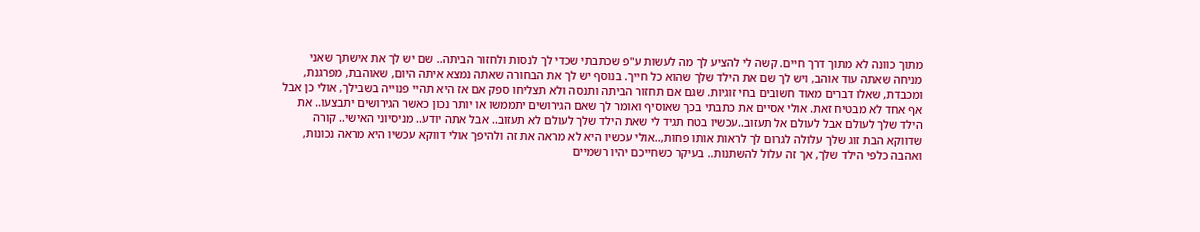מתוך כוונה לא מתוך דרך חיים. קשה לי להציע לך מה לעשות ע"פ שכתבתי שכדי לך לנסות ולחזור הביתה.. שם יש לך את אישתך שאני מניחה שאתה עוד אוהב, ויש לך שם את הילד שלך שהוא כל חייך. בנוסף יש לך את הבחורה שאתה נמצא איתה היום, שאוהבת, מפרגנת, ומכבדת, שאלו דברים מאוד חשובים בחי זוגיות. שגם אם תחזור הביתה ותנסה ולא תצליחו ספק אם אז היא תהיי פנוייה בשבילך, אולי כן אבל אף אחד לא מבטיח זאת. אולי אסיים את כתבתי בכך שאוסיף ואומר לך שאם הגירושים יתממשו או יותר נכון כאשר הגירושים יתבצעו.. את הילד שלך לעולם אבל לעולם אל תעזוב..עכשיו בטח תגיד לי שאת הילד שלך לעולם לא תעזוב.. אבל אתה יודע.. מניסיוני האישי.. קורה שדווקא הבת זוג שלך עלולה לגרום לך לראות אותו פחות,..אולי עכשיו היא לא מראה את זה ולהיפך אולי דווקא עכשיו היא מראה נכונות, ואהבה כלפי הילד שלך, אך זה עלול להשתנות.. בעיקר כשחייכם יהיו רשמיים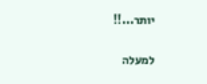יותר...!!

למעלה